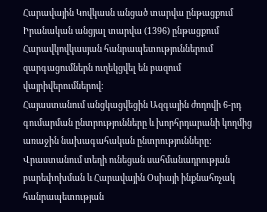Հարավային Կովկասն անցած տարվա ընթացքում
Իրանական անցյալ տարվա (1396) ընթացքում Հարավկովկասյան հանրապետություններում զարգացումներն ուղեկցվել են բազում վայրիվերումներով:
Հայաստանում անցկացվեցին Ազգային ժողովի 6-րդ գումարման ընտրությունները և խորհրդարանի կողմից առաջին նախագահական ընտրությունները:
Վրաստանում տեղի ունեցան սահմանադրության բարեփոխման և Հարավային Օսիայի ինքնահռչակ հանրապետության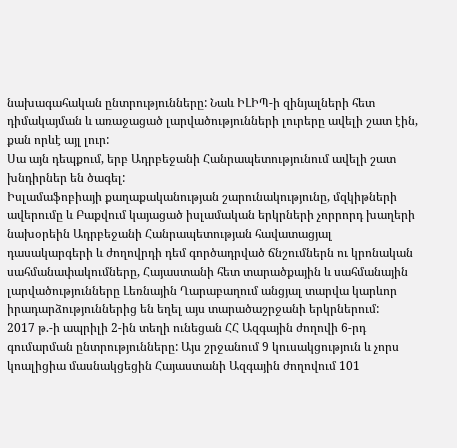նախագահական ընտրությունները: Նաև ԻԼԻՊ-ի զինյալների հետ դիմակայման և առաջացած լարվածությունների լուրերը ավելի շատ էին, քան որևէ այլ լուր:
Սա այն դեպքում, երբ Ադրբեջանի Հանրապետությունում ավելի շատ խնդիրներ են ծագել:
Իսլամաֆոբիայի քաղաքականության շարունակությունը, մզկիթների ավերումը և Բաքվում կայացած իսլամական երկրների չորրորդ խաղերի նախօրեին Ադրբեջանի Հանրապետության հավատացյալ դասակարգերի և ժողովրդի դեմ գործադրված ճնշումներն ու կրոնական սահմանափակումները, Հայաստանի հետ տարածքային և սահմանային լարվածությունները Լեռնային Ղարաբաղում անցյալ տարվա կարևոր իրադարձություններից են եղել այս տարածաշրջանի երկրներում:
2017 թ.-ի ապրիլի 2-ին տեղի ունեցան ՀՀ Ազգային ժողովի 6-րդ գումարման ընտրությունները: Այս շրջանում 9 կուսակցություն և չորս կոալիցիա մասնակցեցին Հայաստանի Ազգային ժողովում 101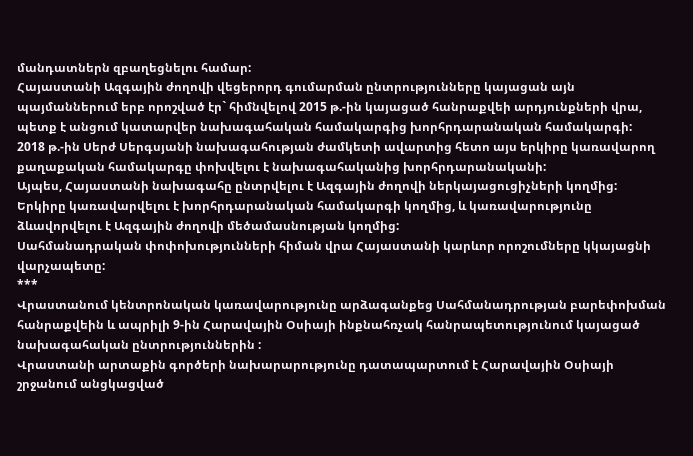մանդատներն զբաղեցնելու համար:
Հայաստանի Ազգային ժողովի վեցերորդ գումարման ընտրությունները կայացան այն պայմաններում երբ որոշված էր` հիմնվելով 2015 թ.-ին կայացած հանրաքվեի արդյունքների վրա, պետք է անցում կատարվեր նախագահական համակարգից խորհրդարանական համակարգի:
2018 թ.-ին Սերժ Սերգսյանի նախագահության ժամկետի ավարտից հետո այս երկիրը կառավարող քաղաքական համակարգը փոխվելու է նախագահականից խորհրդարանականի:
Այպես, Հայաստանի նախագահը ընտրվելու է Ազգային ժողովի ներկայացուցիչների կողմից: Երկիրը կառավարվելու է խորհրդարանական համակարգի կողմից, և կառավարությունը ձևավորվելու է Ազգային ժողովի մեծամասնության կողմից:
Սահմանադրական փոփոխությունների հիման վրա Հայաստանի կարևոր որոշումները կկայացնի վարչապետը:
***
Վրաստանում կենտրոնական կառավարությունը արձագանքեց Սահմանադրության բարեփոխման հանրաքվեին և ապրիլի 9-ին Հարավային Օսիայի ինքնահռչակ հանրապետությունում կայացած նախագահական ընտրություններին :
Վրաստանի արտաքին գործերի նախարարությունը դատապարտում է Հարավային Օսիայի շրջանում անցկացված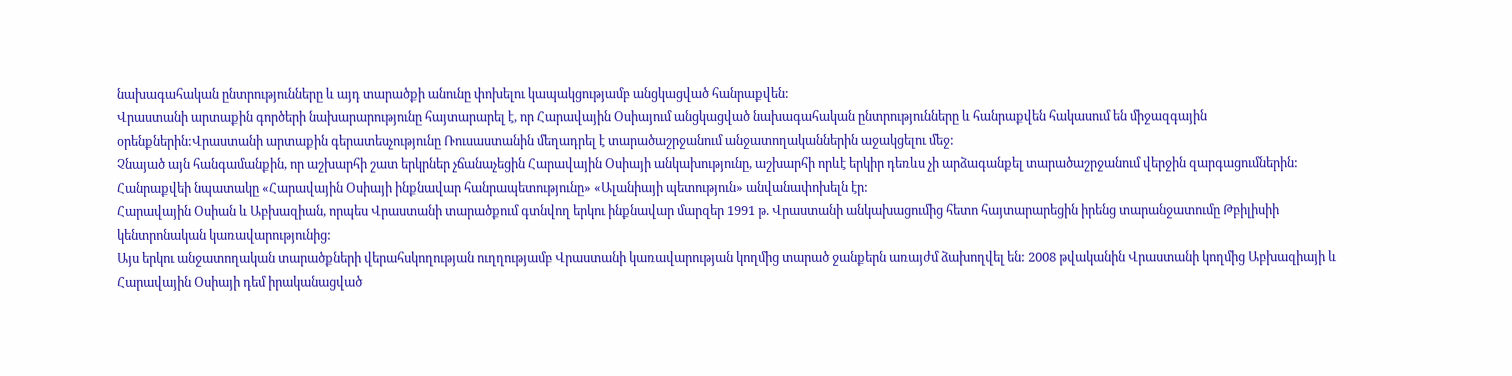նախագահական ընտրությունները և այդ տարածքի անունը փոխելու կապակցությամբ անցկացված հանրաքվեն:
Վրաստանի արտաքին գործերի նախարարությունը հայտարարել է, որ Հարավային Օսիայում անցկացված նախագահական ընտրությունները և հանրաքվեն հակասում են միջազգային օրենքներին:Վրաստանի արտաքին գերատեսչությունը Ռուսաստանին մեղադրել է տարածաշրջանում անջատողականներին աջակցելու մեջ:
Չնայած այն հանգամանքին, որ աշխարհի շատ երկրներ չճանաչեցին Հարավային Օսիայի անկախությունը, աշխարհի որևէ երկիր դեռևս չի արձագանքել տարածաշրջանում վերջին զարգացումներին:
Հանրաքվեի նպատակը «Հարավային Օսիայի ինքնավար հանրապետությունը» «Ալանիայի պետություն» անվանափոխելն էր:
Հարավային Օսիան և Աբխազիան, որպես Վրաստանի տարածքում գտնվող երկու ինքնավար մարզեր 1991 թ. Վրաստանի անկախացումից հետո հայտարարեցին իրենց տարանջատումը Թբիլիսիի կենտրոնական կառավարությունից:
Այս երկու անջատողական տարածքների վերահսկողության ուղղությամբ Վրաստանի կառավարության կողմից տարած ջանքերն առայժմ ձախողվել են: 2008 թվականին Վրաստանի կողմից Աբխազիայի և Հարավային Օսիայի դեմ իրականացված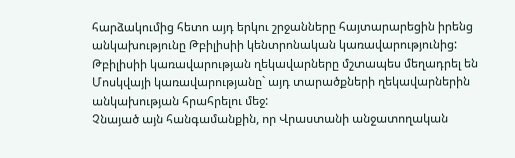հարձակումից հետո այդ երկու շրջանները հայտարարեցին իրենց անկախությունը Թբիլիսիի կենտրոնական կառավարությունից: Թբիլիսիի կառավարության ղեկավարները մշտապես մեղադրել են Մոսկվայի կառավարությանը` այդ տարածքների ղեկավարներին անկախության հրահրելու մեջ:
Չնայած այն հանգամանքին, որ Վրաստանի անջատողական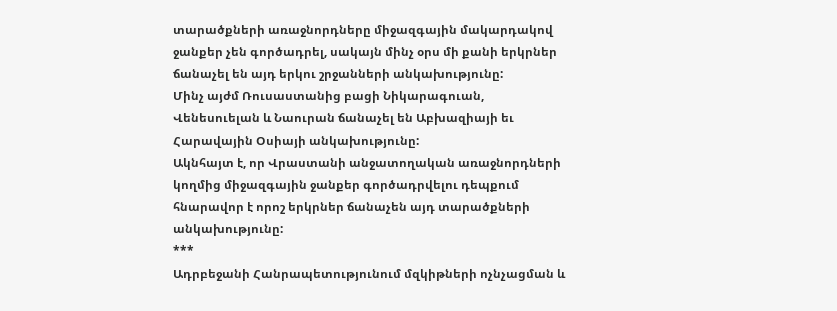տարածքների առաջնորդները միջազգային մակարդակով ջանքեր չեն գործադրել, սակայն մինչ օրս մի քանի երկրներ ճանաչել են այդ երկու շրջանների անկախությունը:
Մինչ այժմ Ռուսաստանից բացի Նիկարագուան, Վենեսուելան և Նաուրան ճանաչել են Աբխազիայի եւ Հարավային Օսիայի անկախությունը:
Ակնհայտ է, որ Վրաստանի անջատողական առաջնորդների կողմից միջազգային ջանքեր գործադրվելու դեպքում հնարավոր է որոշ երկրներ ճանաչեն այդ տարածքների անկախությունը:
***
Ադրբեջանի Հանրապետությունում մզկիթների ոչնչացման և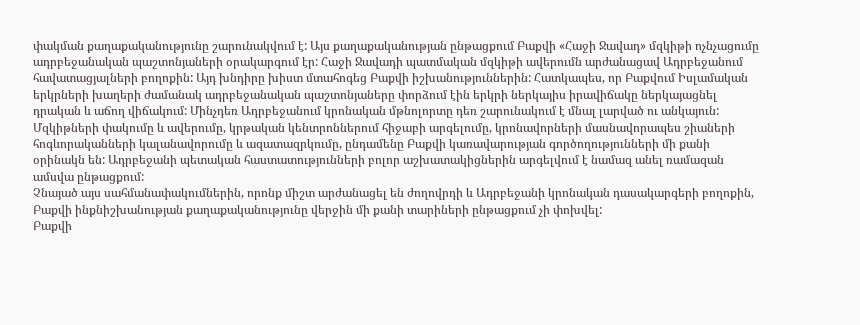փակման քաղաքականությունը շարունակվում է: Այս քաղաքականության ընթացքում Բաքվի «Հաջի Ջավադ» մզկիթի ոչնչացումը ադրբեջանական պաշտոնյաների օրակարգում էր: Հաջի Ջավադի պատմական մզկիթի ավերումն արժանացավ Ադրբեջանում հավատացյալների բողոքին: Այդ խնդիրը խիստ մտահոգեց Բաքվի իշխանություններին: Հատկապես, որ Բաքվում Իսլամական երկրների խաղերի ժամանակ ադրբեջանական պաշտոնյաները փորձում էին երկրի ներկայիս իրավիճակը ներկայացնել դրական և աճող վիճակում: Մինչդեռ Ադրբեջանում կրոնական մթնոլորտը դեռ շարունակում է մնալ լարված ու անկայուն:
Մզկիթների փակումը և ավերումը, կրթական կենտրոններում հիջաբի արգելումը, կրոնավորների մասնավորապես շիաների հոգևորականների կալանավորումը և ազատազրկումը, ընդամենը Բաքվի կառավարության գործողությունների մի քանի օրինակն են: Ադրբեջանի պետական հաստատությունների բոլոր աշխատակիցներին արգելվում է նամազ անել ռամազան ամսվա ընթացքում:
Չնայած այս սահմանափակումներին, որոնք միշտ արժանացել են ժողովրդի և Ադրբեջանի կրոնական դասակարգերի բողոքին, Բաքվի ինքնիշխանության քաղաքականությունը վերջին մի քանի տարիների ընթացքում չի փոխվել:
Բաքվի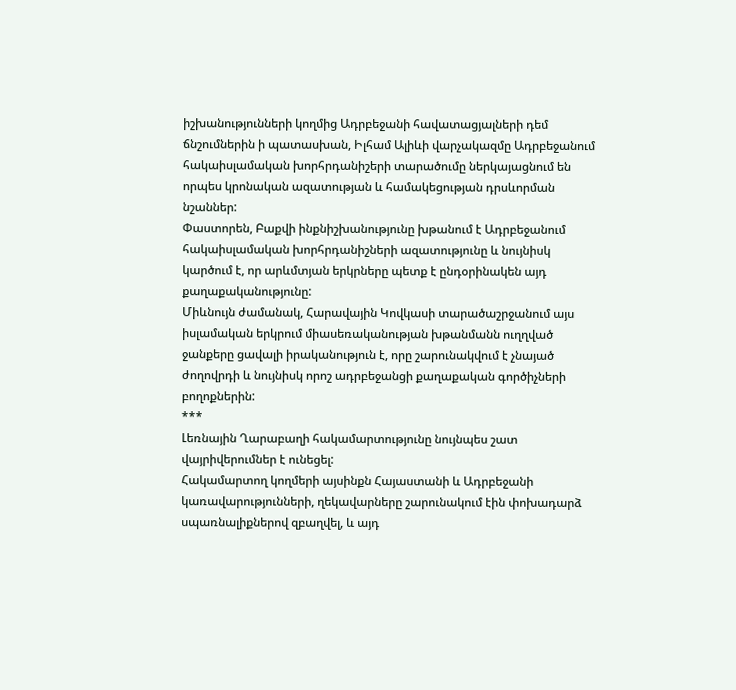իշխանությունների կողմից Ադրբեջանի հավատացյալների դեմ ճնշումներին ի պատասխան, Իլհամ Ալիևի վարչակազմը Ադրբեջանում հակաիսլամական խորհրդանիշերի տարածումը ներկայացնում են որպես կրոնական ազատության և համակեցության դրսևորման նշաններ:
Փաստորեն, Բաքվի ինքնիշխանությունը խթանում է Ադրբեջանում հակաիսլամական խորհրդանիշների ազատությունը և նույնիսկ կարծում է, որ արևմտյան երկրները պետք է ընդօրինակեն այդ քաղաքականությունը:
Միևնույն ժամանակ, Հարավային Կովկասի տարածաշրջանում այս իսլամական երկրում միասեռականության խթանմանն ուղղված ջանքերը ցավալի իրականություն է, որը շարունակվում է չնայած ժողովրդի և նույնիսկ որոշ ադրբեջանցի քաղաքական գործիչների բողոքներին:
***
Լեռնային Ղարաբաղի հակամարտությունը նույնպես շատ վայրիվերումներ է ունեցել:
Հակամարտող կողմերի այսինքն Հայաստանի և Ադրբեջանի կառավարությունների, ղեկավարները շարունակում էին փոխադարձ սպառնալիքներով զբաղվել, և այդ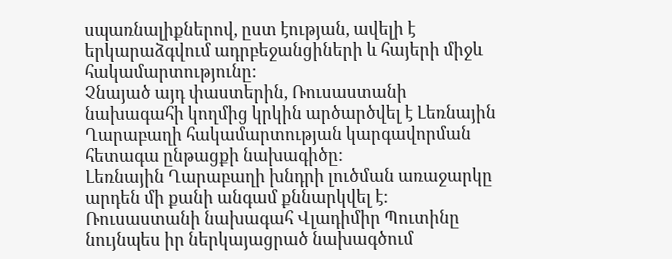սպառնալիքներով, ըստ էության, ավելի է երկարաձգվում ադրբեջանցիների և հայերի միջև հակամարտությունը:
Չնայած այդ փաստերին, Ռուսաստանի նախագահի կողմից կրկին արծարծվել է Լեռնային Ղարաբաղի հակամարտության կարգավորման հետագա ընթացքի նախագիծը:
Լեռնային Ղարաբաղի խնդրի լուծման առաջարկը արդեն մի քանի անգամ քննարկվել է:
Ռուսաստանի նախագահ Վլադիմիր Պուտինը նույնպես իր ներկայացրած նախագծում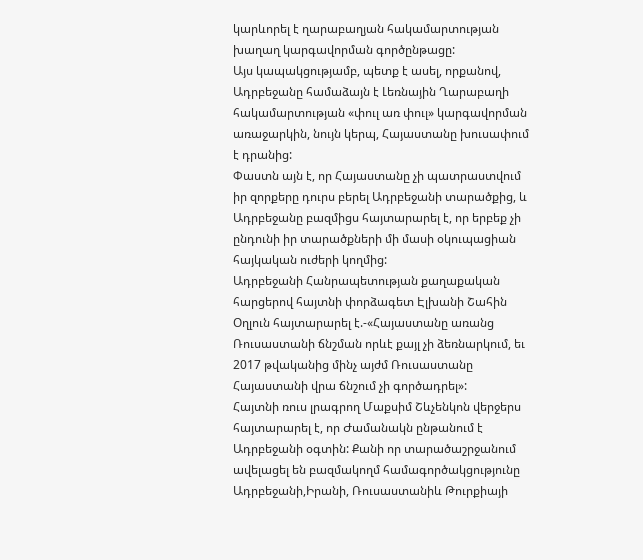կարևորել է ղարաբաղյան հակամարտության խաղաղ կարգավորման գործընթացը:
Այս կապակցությամբ, պետք է ասել, որքանով, Ադրբեջանը համաձայն է Լեռնային Ղարաբաղի հակամարտության «փուլ առ փուլ» կարգավորման առաջարկին, նույն կերպ, Հայաստանը խուսափում է դրանից:
Փաստն այն է, որ Հայաստանը չի պատրաստվում իր զորքերը դուրս բերել Ադրբեջանի տարածքից, և Ադրբեջանը բազմիցս հայտարարել է, որ երբեք չի ընդունի իր տարածքների մի մասի օկուպացիան հայկական ուժերի կողմից:
Ադրբեջանի Հանրապետության քաղաքական հարցերով հայտնի փորձագետ Էլխանի Շահին Օղլուն հայտարարել է.-«Հայաստանը առանց Ռուսաստանի ճնշման որևէ քայլ չի ձեռնարկում, եւ 2017 թվականից մինչ այժմ Ռուսաստանը Հայաստանի վրա ճնշում չի գործադրել»:
Հայտնի ռուս լրագրող Մաքսիմ Շևչենկոն վերջերս հայտարարել է, որ Ժամանակն ընթանում է Ադրբեջանի օգտին: Քանի որ տարածաշրջանում ավելացել են բազմակողմ համագործակցությունը Ադրբեջանի,Իրանի, Ռուսաստանիև Թուրքիայի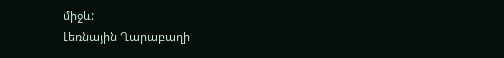միջև:
Լեռնային Ղարաբաղի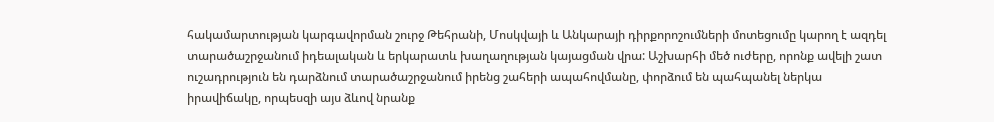հակամարտության կարգավորման շուրջ Թեհրանի, Մոսկվայի և Անկարայի դիրքորոշումների մոտեցումը կարող է ազդել տարածաշրջանում իդեալական և երկարատև խաղաղության կայացման վրա: Աշխարհի մեծ ուժերը, որոնք ավելի շատ ուշադրություն են դարձնում տարածաշրջանում իրենց շահերի ապահովմանը, փորձում են պահպանել ներկա իրավիճակը, որպեսզի այս ձևով նրանք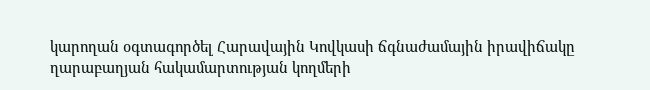կարողան օգտագործել Հարավային Կովկասի ճգնաժամային իրավիճակը ղարաբաղյան հակամարտության կողմերի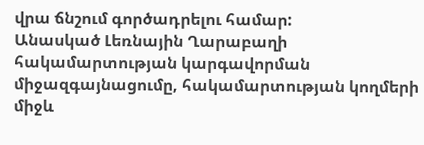վրա ճնշում գործադրելու համար:
Անասկած Լեռնային Ղարաբաղի հակամարտության կարգավորման միջազգայնացումը, հակամարտության կողմերի միջև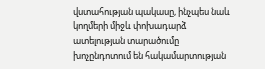վստահության պակասը, ինչպես նաև կողմերի միջև փոխադարձ ատելության տարածումը խոչընդոտում են հակամարտության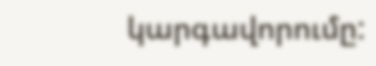կարգավորումը: